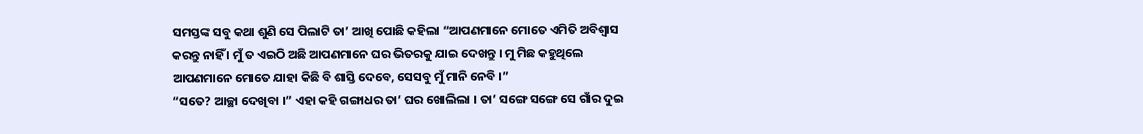ସମସ୍ତଙ୍କ ସବୁ କଥା ଶୁଣି ସେ ପିଲାଟି ତା’ ଆଖି ପୋଛି କହିଲା “ଆପଣମାନେ ମୋତେ ଏମିତି ଅବିଶ୍ୱାସ କରନ୍ତୁ ନାହିଁ । ମୁଁ ତ ଏଇଠି ଅଛି ଆପଣମାନେ ଘର ଭିତରକୁ ଯାଇ ଦେଖନ୍ତୁ । ମୁ ମିଛ କହୁଥିଲେ ଆପଣମାନେ ମୋତେ ଯାହା କିଛି ବି ଶାସ୍ତି ଦେବେ, ସେସବୁ ମୁଁ ମାନି ନେବି ।”
“ସତେ? ଆଚ୍ଛା ଦେଖିବା ।” ଏହା କହି ଗଙ୍ଗାଧର ତା’ ଘର ଖୋଲିଲା । ତା’ ସଙ୍ଗେ ସଙ୍ଗେ ସେ ଗାଁର ଦୁଇ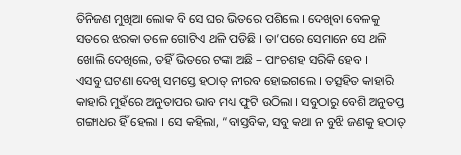ତିନିଜଣ ମୁଖିଆ ଲୋକ ବି ସେ ଘର ଭିତରେ ପଶିଲେ । ଦେଖିବା ବେଳକୁ ସତରେ ଝରକା ତଳେ ଗୋଟିଏ ଥଳି ପଡିଛି । ତା’ପରେ ସେମାନେ ସେ ଥଳି ଖୋଲି ଦେଖିଲେ, ତହିଁ ଭିତରେ ଟଙ୍କା ଅଛି – ପାଂଚଶହ ସରିକି ହେବ ।
ଏସବୁ ଘଟଣା ଦେଖି ସମସ୍ତେ ହଠାତ୍ ନୀରବ ହୋଇଗଲେ । ତତ୍ସହିତ କାହାରି କାହାରି ମୁହଁରେ ଅନୁତାପର ଭାବ ମଧ୍ୟ ଫୁଟି ଉଠିଲା । ସବୁଠାରୁ ବେଶି ଅନୁତପ୍ତ ଗଙ୍ଗାଧର ହିଁ ହେଲା । ସେ କହିଲା, “ବାସ୍ତବିକ, ସବୁ କଥା ନ ବୁଝି ଜଣକୁ ହଠାତ୍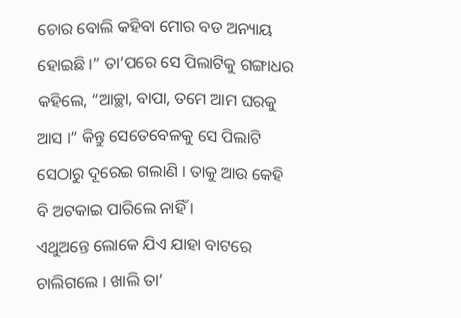ଚୋର ବୋଲି କହିବା ମୋର ବଡ ଅନ୍ୟାୟ ହୋଇଛି ।” ତା’ପରେ ସେ ପିଲାଟିକୁ ଗଙ୍ଗାଧର କହିଲେ, “ଆଚ୍ଛା, ବାପା, ତମେ ଆମ ଘରକୁ ଆସ ।” କିନ୍ତୁ ସେତେବେଳକୁ ସେ ପିଲାଟି ସେଠାରୁ ଦୂରେଇ ଗଲାଣି । ତାକୁ ଆଉ କେହି ବି ଅଟକାଇ ପାରିଲେ ନାହିଁ ।
ଏଥୁଅନ୍ତେ ଲୋକେ ଯିଏ ଯାହା ବାଟରେ ଚାଲିଗଲେ । ଖାଲି ତା’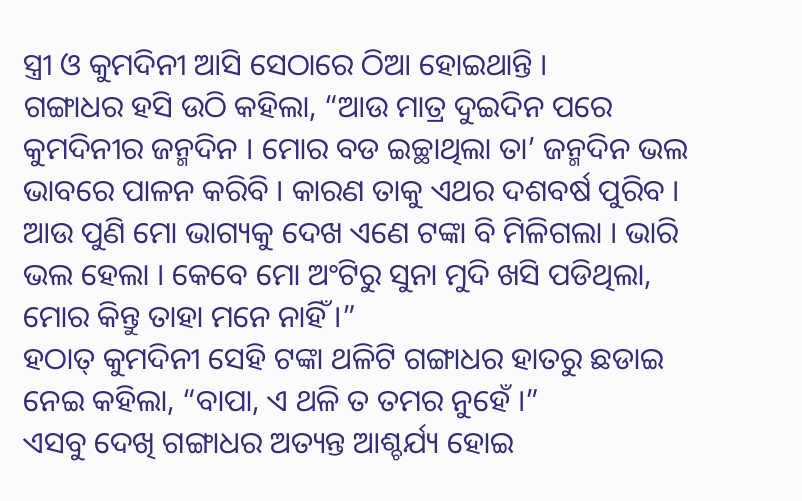ସ୍ତ୍ରୀ ଓ କୁମଦିନୀ ଆସି ସେଠାରେ ଠିଆ ହୋଇଥାନ୍ତି ।
ଗଙ୍ଗାଧର ହସି ଉଠି କହିଲା, “ଆଉ ମାତ୍ର ଦୁଇଦିନ ପରେ କୁମଦିନୀର ଜନ୍ମଦିନ । ମୋର ବଡ ଇଚ୍ଛାଥିଲା ତା’ ଜନ୍ମଦିନ ଭଲ ଭାବରେ ପାଳନ କରିବି । କାରଣ ତାକୁ ଏଥର ଦଶବର୍ଷ ପୁରିବ । ଆଉ ପୁଣି ମୋ ଭାଗ୍ୟକୁ ଦେଖ ଏଣେ ଟଙ୍କା ବି ମିଳିଗଲା । ଭାରି ଭଲ ହେଲା । କେବେ ମୋ ଅଂଟିରୁ ସୁନା ମୁଦି ଖସି ପଡିଥିଲା, ମୋର କିନ୍ତୁ ତାହା ମନେ ନାହିଁ ।”
ହଠାତ୍ କୁମଦିନୀ ସେହି ଟଙ୍କା ଥଳିଟି ଗଙ୍ଗାଧର ହାତରୁ ଛଡାଇ ନେଇ କହିଲା, “ବାପା, ଏ ଥଳି ତ ତମର ନୁହେଁ ।”
ଏସବୁ ଦେଖି ଗଙ୍ଗାଧର ଅତ୍ୟନ୍ତ ଆଶ୍ଚର୍ଯ୍ୟ ହୋଇ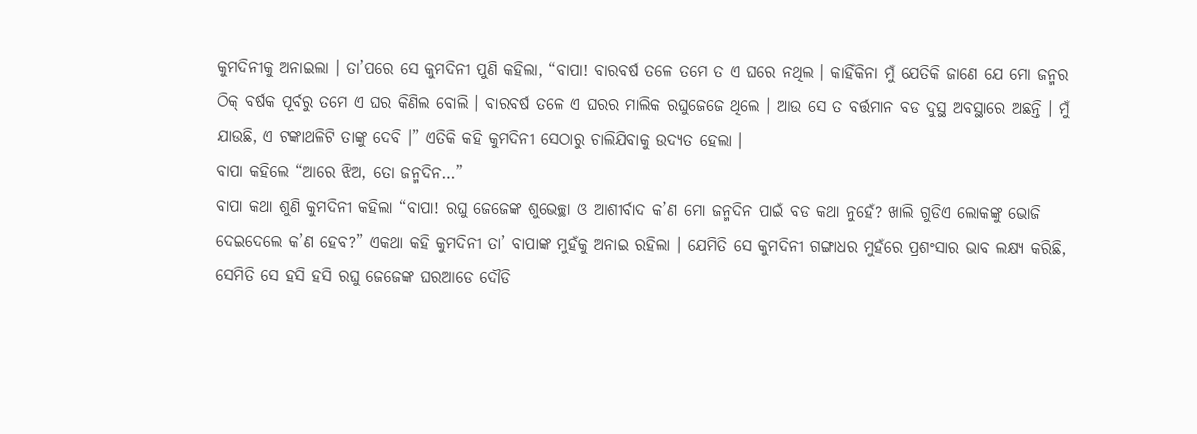କୁମଦିନୀକୁ ଅନାଇଲା । ତା’ପରେ ସେ କୁମଦିନୀ ପୁଣି କହିଲା, “ବାପା! ବାରବର୍ଷ ତଳେ ତମେ ତ ଏ ଘରେ ନଥିଲ । କାହିଁକିନା ମୁଁ ଯେତିକି ଜାଣେ ଯେ ମୋ ଜନ୍ମର ଠିକ୍ ବର୍ଷକ ପୂର୍ବରୁ ତମେ ଏ ଘର କିଣିଲ ବୋଲି । ବାରବର୍ଷ ତଳେ ଏ ଘରର ମାଲିକ ରଘୁଜେଜେ ଥିଲେ । ଆଉ ସେ ତ ବର୍ତ୍ତମାନ ବଡ ଦୁସ୍ଥ ଅବସ୍ଥାରେ ଅଛନ୍ତି । ମୁଁ ଯାଉଛି, ଏ ଟଙ୍କାଥଳିଟି ତାଙ୍କୁ ଦେବି ।” ଏତିକି କହି କୁମଦିନୀ ସେଠାରୁ ଚାଲିଯିବାକୁ ଉଦ୍ୟତ ହେଲା ।
ବାପା କହିଲେ “ଆରେ ଝିଅ, ତୋ ଜନ୍ମଦିନ…”
ବାପା କଥା ଶୁଣି କୁମଦିନୀ କହିଲା “ବାପା! ରଘୁ ଜେଜେଙ୍କ ଶୁଭେଚ୍ଛା ଓ ଆଶୀର୍ବାଦ କ’ଣ ମୋ ଜନ୍ମଦିନ ପାଇଁ ବଡ କଥା ନୁହେଁ? ଖାଲି ଗୁଡିଏ ଲୋକଙ୍କୁ ଭୋଜି ଦେଇଦେଲେ କ’ଣ ହେବ?” ଏକଥା କହି କୁମଦିନୀ ତା’ ବାପାଙ୍କ ମୁହଁକୁ ଅନାଇ ରହିଲା । ଯେମିତି ସେ କୁମଦିନୀ ଗଙ୍ଗାଧର ମୁହଁରେ ପ୍ରଶଂସାର ଭାବ ଲକ୍ଷ୍ୟ କରିଛି, ସେମିତି ସେ ହସି ହସି ରଘୁ ଜେଜେଙ୍କ ଘରଆଡେ ଦୌଡି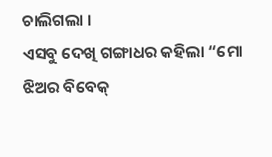ଚାଲିଗଲା ।
ଏସବୁ ଦେଖି ଗଙ୍ଗାଧର କହିଲା “ମୋ ଝିଅର ବିବେକ୍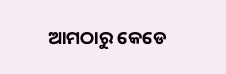ଆମଠାରୁ କେଡେ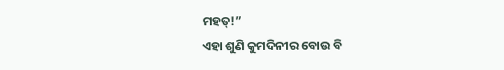ମହତ୍!”
ଏହା ଶୁଣି କୁମଦିନୀର ବୋଉ ବି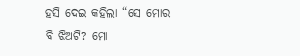ହସି ଦେଇ କହିଲା “ସେ ମୋର ବି ଝିଅଟି? ମୋ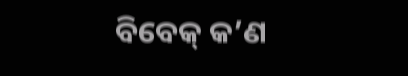ବିବେକ୍ କ’ଣ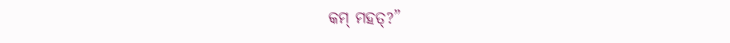କମ୍ ମହତ୍?”